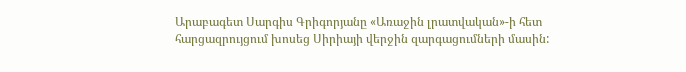Արաբագետ Սարգիս Գրիգորյանը «Առաջին լրատվական»-ի հետ հարցազրույցում խոսեց Սիրիայի վերջին զարգացումների մասին: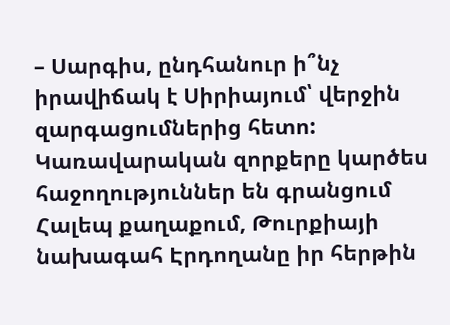– Սարգիս, ընդհանուր ի՞նչ իրավիճակ է Սիրիայում՝ վերջին զարգացումներից հետո: Կառավարական զորքերը կարծես հաջողություններ են գրանցում Հալեպ քաղաքում, Թուրքիայի նախագահ Էրդողանը իր հերթին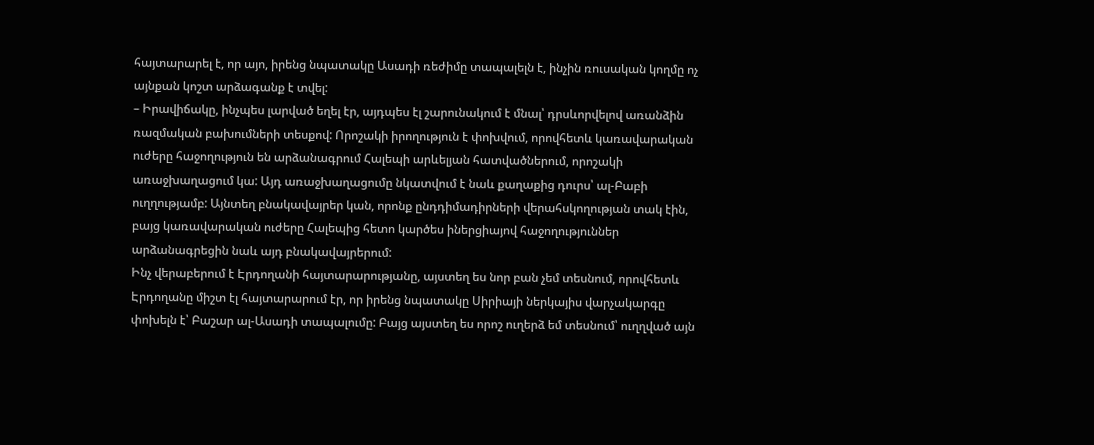հայտարարել է, որ այո, իրենց նպատակը Ասադի ռեժիմը տապալելն է, ինչին ռուսական կողմը ոչ այնքան կոշտ արձագանք է տվել:
– Իրավիճակը, ինչպես լարված եղել էր, այդպես էլ շարունակում է մնալ՝ դրսևորվելով առանձին ռազմական բախումների տեսքով: Որոշակի իրողություն է փոխվում, որովհետև կառավարական ուժերը հաջողություն են արձանագրում Հալեպի արևելյան հատվածներում, որոշակի առաջխաղացում կա: Այդ առաջխաղացումը նկատվում է նաև քաղաքից դուրս՝ ալ-Բաբի ուղղությամբ: Այնտեղ բնակավայրեր կան, որոնք ընդդիմադիրների վերահսկողության տակ էին, բայց կառավարական ուժերը Հալեպից հետո կարծես իներցիայով հաջողություններ արձանագրեցին նաև այդ բնակավայրերում:
Ինչ վերաբերում է Էրդողանի հայտարարությանը, այստեղ ես նոր բան չեմ տեսնում, որովհետև Էրդողանը միշտ էլ հայտարարում էր, որ իրենց նպատակը Սիրիայի ներկայիս վարչակարգը փոխելն է՝ Բաշար ալ-Ասադի տապալումը: Բայց այստեղ ես որոշ ուղերձ եմ տեսնում՝ ուղղված այն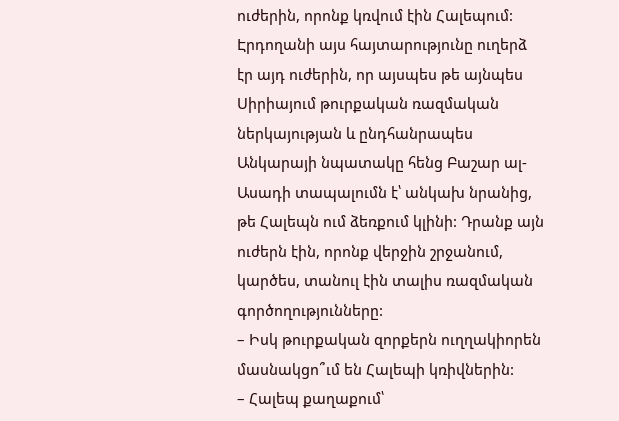ուժերին, որոնք կռվում էին Հալեպում: Էրդողանի այս հայտարությունը ուղերձ էր այդ ուժերին, որ այսպես թե այնպես Սիրիայում թուրքական ռազմական ներկայության և ընդհանրապես Անկարայի նպատակը հենց Բաշար ալ-Ասադի տապալումն է՝ անկախ նրանից, թե Հալեպն ում ձեռքում կլինի: Դրանք այն ուժերն էին, որոնք վերջին շրջանում, կարծես, տանուլ էին տալիս ռազմական գործողությունները:
– Իսկ թուրքական զորքերն ուղղակիորեն մասնակցո՞ւմ են Հալեպի կռիվներին:
– Հալեպ քաղաքում՝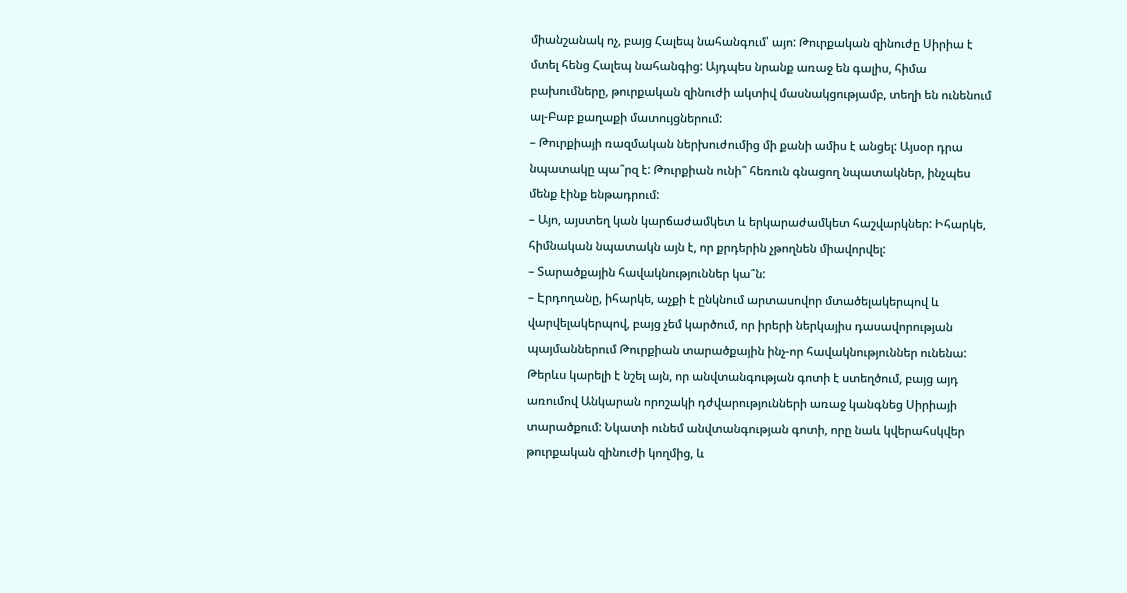միանշանակ ոչ, բայց Հալեպ նահանգում՝ այո: Թուրքական զինուժը Սիրիա է մտել հենց Հալեպ նահանգից: Այդպես նրանք առաջ են գալիս, հիմա բախումները, թուրքական զինուժի ակտիվ մասնակցությամբ, տեղի են ունենում ալ-Բաբ քաղաքի մատույցներում:
– Թուրքիայի ռազմական ներխուժումից մի քանի ամիս է անցել: Այսօր դրա նպատակը պա՞րզ է: Թուրքիան ունի՞ հեռուն գնացող նպատակներ, ինչպես մենք էինք ենթադրում:
– Այո, այստեղ կան կարճաժամկետ և երկարաժամկետ հաշվարկներ: Իհարկե, հիմնական նպատակն այն է, որ քրդերին չթողնեն միավորվել:
– Տարածքային հավակնություններ կա՞ն:
– Էրդողանը, իհարկե, աչքի է ընկնում արտասովոր մտածելակերպով և վարվելակերպով, բայց չեմ կարծում, որ իրերի ներկայիս դասավորության պայմաններում Թուրքիան տարածքային ինչ-որ հավակնություններ ունենա: Թերևս կարելի է նշել այն, որ անվտանգության գոտի է ստեղծում, բայց այդ առումով Անկարան որոշակի դժվարությունների առաջ կանգնեց Սիրիայի տարածքում: Նկատի ունեմ անվտանգության գոտի, որը նաև կվերահսկվեր թուրքական զինուժի կողմից, և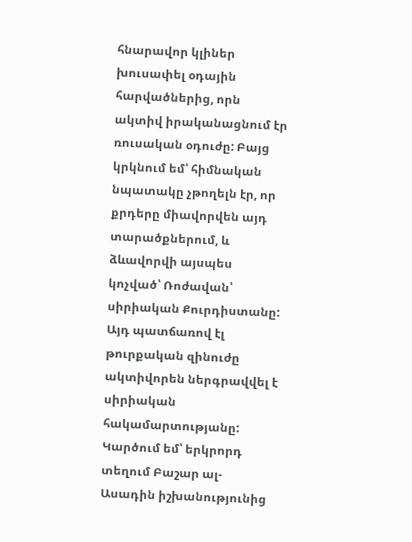հնարավոր կլիներ խուսափել օդային հարվածներից, որն ակտիվ իրականացնում էր ռուսական օդուժը: Բայց կրկնում եմ՝ հիմնական նպատակը չթողելն էր, որ քրդերը միավորվեն այդ տարածքներում, և ձևավորվի այսպես կոչված՝ Ռոժավան՝ սիրիական Քուրդիստանը: Այդ պատճառով էլ թուրքական զինուժը ակտիվորեն ներգրավվել է սիրիական հակամարտությանը:
Կարծում եմ՝ երկրորդ տեղում Բաշար ալ-Ասադին իշխանությունից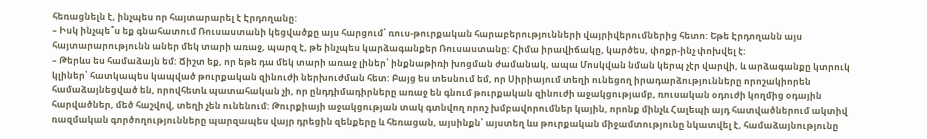հեռացնելն է, ինչպես որ հայտարարել է Էրդողանը:
– Իսկ ինչպե՞ս եք գնահատում Ռուսաստանի կեցվածքը այս հարցում՝ ռուս-թուրքական հարաբերությունների վայրիվերումներից հետո: Եթե Էրդողանն այս հայտարարությունն աներ մեկ տարի առաջ, պարզ է, թե ինչպես կարձագանքեր Ռուսաստանը: Հիմա իրավիճակը, կարծես, փոքր-ինչ փոխվել է:
– Թերևս ես համաձայն եմ: Ճիշտ եք, որ եթե դա մեկ տարի առաջ լիներ՝ ինքնաթիռի խոցման ժամանակ, ապա Մոսկվան նման կերպ չէր վարվի, և արձագանքը կտրուկ կլիներ՝ հատկապես կապված թուրքական զինուժի ներխուժման հետ: Բայց ես տեսնում եմ, որ Սիրիայում տեղի ունեցող իրադարձությունները որոշակիորեն համաձայնեցված են, որովհետև պատահական չի, որ ընդդիմադիրները առաջ են գնում թուրքական զինուժի աջակցությամբ, ռուսական օդուժի կողմից օդային հարվածներ, մեծ հաշվով, տեղի չեն ունենում: Թուրքիայի աջակցության տակ գտնվող որոշ խմբավորումներ կային, որոնք մինչև Հալեպի այդ հատվածներում ակտիվ ռազմական գործողությունները պարզապես վայր դրեցին զենքերը և հեռացան, այսինքն՝ այստեղ ևս թուրքական միջամտությունը նկատվել է, համաձայնությունը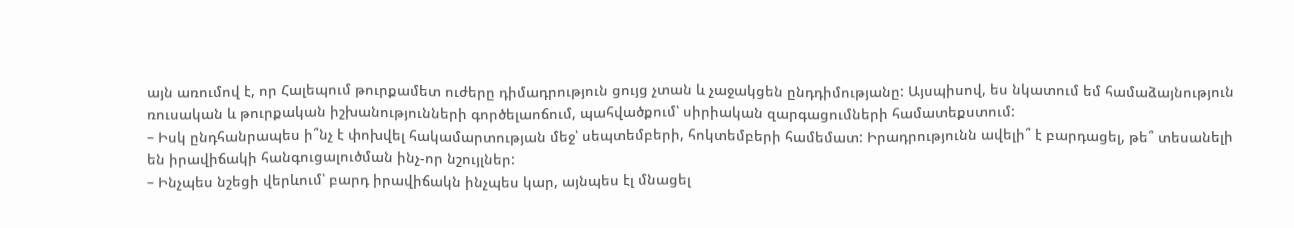այն առումով է, որ Հալեպում թուրքամետ ուժերը դիմադրություն ցույց չտան և չաջակցեն ընդդիմությանը: Այսպիսով, ես նկատում եմ համաձայնություն ռուսական և թուրքական իշխանությունների գործելաոճում, պահվածքում՝ սիրիական զարգացումների համատեքստում:
– Իսկ ընդհանրապես ի՞նչ է փոխվել հակամարտության մեջ՝ սեպտեմբերի, հոկտեմբերի համեմատ: Իրադրությունն ավելի՞ է բարդացել, թե՞ տեսանելի են իրավիճակի հանգուցալուծման ինչ-որ նշույլներ:
– Ինչպես նշեցի վերևում՝ բարդ իրավիճակն ինչպես կար, այնպես էլ մնացել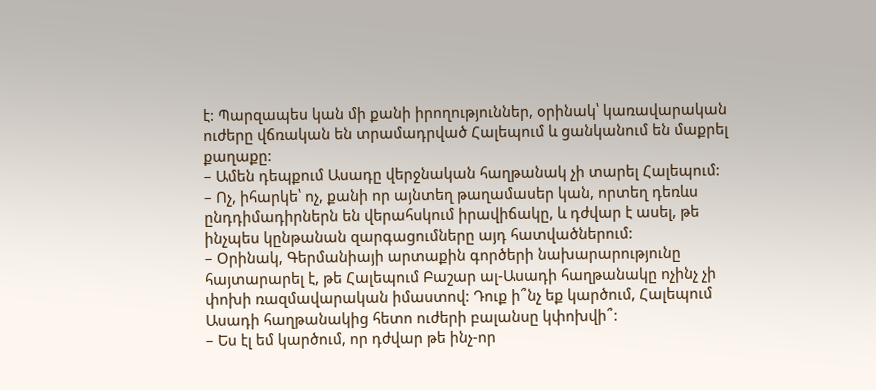է: Պարզապես կան մի քանի իրողություններ, օրինակ՝ կառավարական ուժերը վճռական են տրամադրված Հալեպում և ցանկանում են մաքրել քաղաքը:
– Ամեն դեպքում Ասադը վերջնական հաղթանակ չի տարել Հալեպում:
– Ոչ, իհարկե՝ ոչ, քանի որ այնտեղ թաղամասեր կան, որտեղ դեռևս ընդդիմադիրներն են վերահսկում իրավիճակը, և դժվար է ասել, թե ինչպես կընթանան զարգացումները այդ հատվածներում:
– Օրինակ, Գերմանիայի արտաքին գործերի նախարարությունը հայտարարել է, թե Հալեպում Բաշար ալ-Ասադի հաղթանակը ոչինչ չի փոխի ռազմավարական իմաստով: Դուք ի՞նչ եք կարծում, Հալեպում Ասադի հաղթանակից հետո ուժերի բալանսը կփոխվի՞:
– Ես էլ եմ կարծում, որ դժվար թե ինչ-որ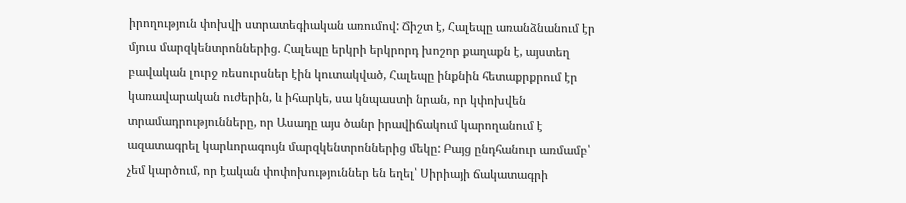իրողություն փոխվի ստրատեգիական առումով: Ճիշտ է, Հալեպը առանձնանում էր մյուս մարզկենտրոններից. Հալեպը երկրի երկրորդ խոշոր քաղաքն է, այստեղ բավական լուրջ ռեսուրսներ էին կուտակված, Հալեպը ինքնին հետաքրքրում էր կառավարական ուժերին, և իհարկե, սա կնպաստի նրան, որ կփոխվեն տրամադրությունները, որ Ասադը այս ծանր իրավիճակում կարողանում է ազատագրել կարևորագույն մարզկենտրոններից մեկը: Բայց ընդհանուր առմամբ՝ չեմ կարծում, որ էական փոփոխություններ են եղել՝ Սիրիայի ճակատագրի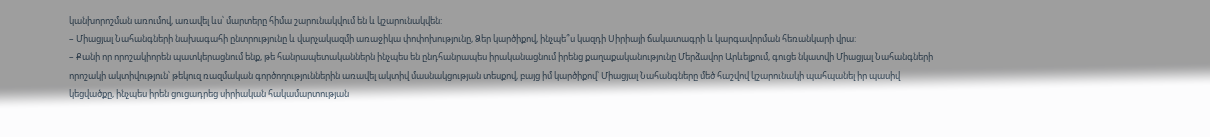կանխորոշման առումով, առավել ևս՝ մարտերը հիմա շարունակվում են և կշարունակվեն:
– Միացյալ Նահանգների նախագահի ընտրությունը և վարչակազմի առաջիկա փոփոխությունը, Ձեր կարծիքով, ինչպե՞ս կազդի Սիրիայի ճակատագրի և կարգավորման հեռանկարի վրա:
– Քանի որ որոշակիորեն պատկերացնում ենք, թե հանրապետականներն ինչպես են ընդհանրապես իրականացնում իրենց քաղաքականությունը Մերձավոր Արևելքում, գուցե նկատվի Միացյալ Նահանգների որոշակի ակտիվություն՝ թեկուզ ռազմական գործողություններին առավել ակտիվ մասնակցության տեսքով, բայց իմ կարծիքով՝ Միացյալ Նահանգները մեծ հաշվով կշարունակի պահպանել իր պասիվ կեցվածքը, ինչպես իրեն ցուցադրեց սիրիական հակամարտության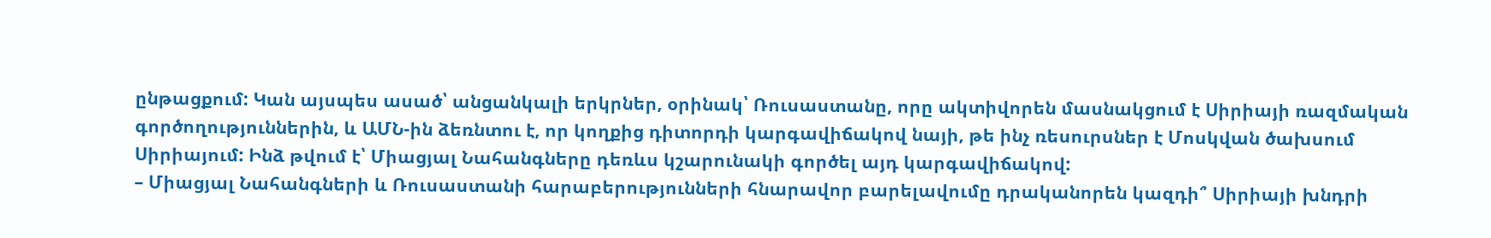ընթացքում: Կան այսպես ասած՝ անցանկալի երկրներ, օրինակ՝ Ռուսաստանը, որը ակտիվորեն մասնակցում է Սիրիայի ռազմական գործողություններին, և ԱՄՆ-ին ձեռնտու է, որ կողքից դիտորդի կարգավիճակով նայի, թե ինչ ռեսուրսներ է Մոսկվան ծախսում Սիրիայում: Ինձ թվում է՝ Միացյալ Նահանգները դեռևս կշարունակի գործել այդ կարգավիճակով:
– Միացյալ Նահանգների և Ռուսաստանի հարաբերությունների հնարավոր բարելավումը դրականորեն կազդի՞ Սիրիայի խնդրի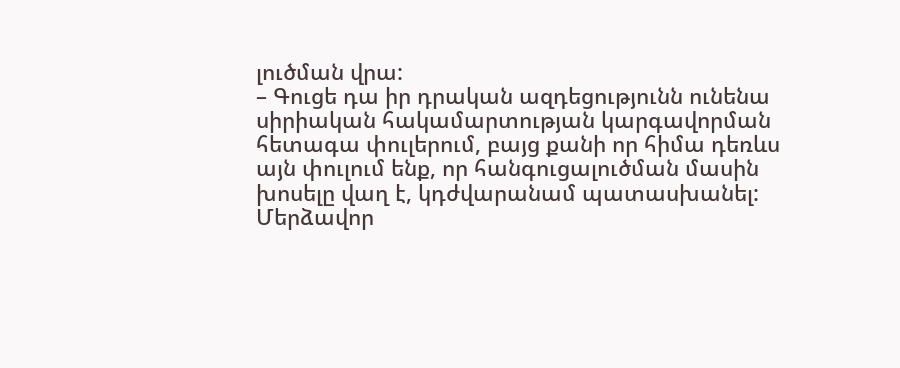լուծման վրա:
– Գուցե դա իր դրական ազդեցությունն ունենա սիրիական հակամարտության կարգավորման հետագա փուլերում, բայց քանի որ հիմա դեռևս այն փուլում ենք, որ հանգուցալուծման մասին խոսելը վաղ է, կդժվարանամ պատասխանել: Մերձավոր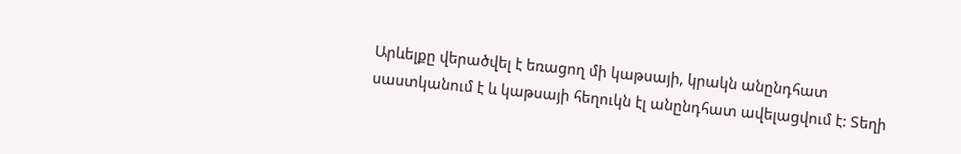Արևելքը վերածվել է եռացող մի կաթսայի, կրակն անընդհատ սաստկանում է և կաթսայի հեղուկն էլ անընդհատ ավելացվում է: Տեղի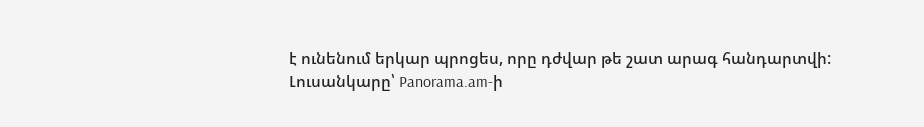է ունենում երկար պրոցես, որը դժվար թե շատ արագ հանդարտվի:
Լուսանկարը՝ Panorama.am-ի